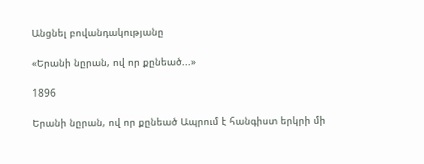Անցնել բովանդակությանը

«Երանի նըրան, ով որ քընեած...»

1896

Երանի նըրան, ով որ քընեած Ապրում է հանգիստ երկրի մի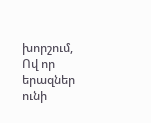խորշում, Ով որ երազներ ունի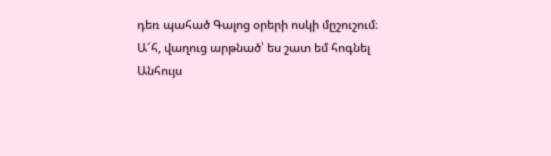դեռ պահած Գալոց օրերի ոսկի մըշուշում։ Ա՜հ, վաղուց արթնած՝ ես շատ եմ հոգնել Անհույս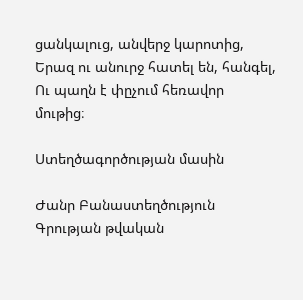ցանկալուց, անվերջ կարոտից, Երազ ու անուրջ հատել են, հանգել, Ու պաղն է փըչում հեռավոր մութից։

Ստեղծագործության մասին

Ժանր Բանաստեղծություն
Գրության թվական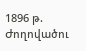1896 թ.
Ժողովածու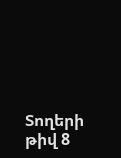Տողերի թիվ 8